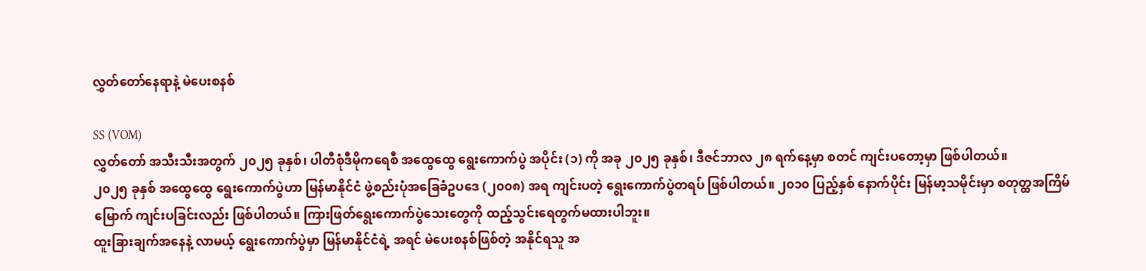လွှတ်တော်နေရာနဲ့ မဲပေးစနစ်

SS (VOM)
လွှတ်တော် အသီးသီးအတွက် ၂၀၂၅ ခုနှစ်၊ ပါတီစုံဒီမိုကရေစီ အထွေထွေ ရွေးကောက်ပွဲ အပိုင်း (၁) ကို အခု ၂၀၂၅ ခုနှစ်၊ ဒီဇင်ဘာလ ၂၈ ရက်နေ့မှာ စတင် ကျင်းပတော့မှာ ဖြစ်ပါတယ်။
၂၀၂၅ ခုနှစ် အထွေထွေ ရွေးကောက်ပွဲဟာ မြန်မာနိုင်ငံ ဖွဲ့စည်းပုံအခြေခံဥပဒေ (၂၀၀၈) အရ ကျင်းပတဲ့ ရွေးကောက်ပွဲတရပ် ဖြစ်ပါတယ်။ ၂၀၁၀ ပြည့်နှစ် နောက်ပိုင်း မြန်မာ့သမိုင်းမှာ စတုတ္ထအကြိမ်မြောက် ကျင်းပခြင်းလည်း ဖြစ်ပါတယ်။ ကြားဖြတ်ရွေးကောက်ပွဲသေးတွေကို ထည့်သွင်းရေတွက်မထားပါဘူး။
ထူးခြားချက်အနေနဲ့ လာမယ့် ရွေးကောက်ပွဲမှာ မြန်မာနိုင်ငံရဲ့ အရင် မဲပေးစနစ်ဖြစ်တဲ့ အနိုင်ရသူ အ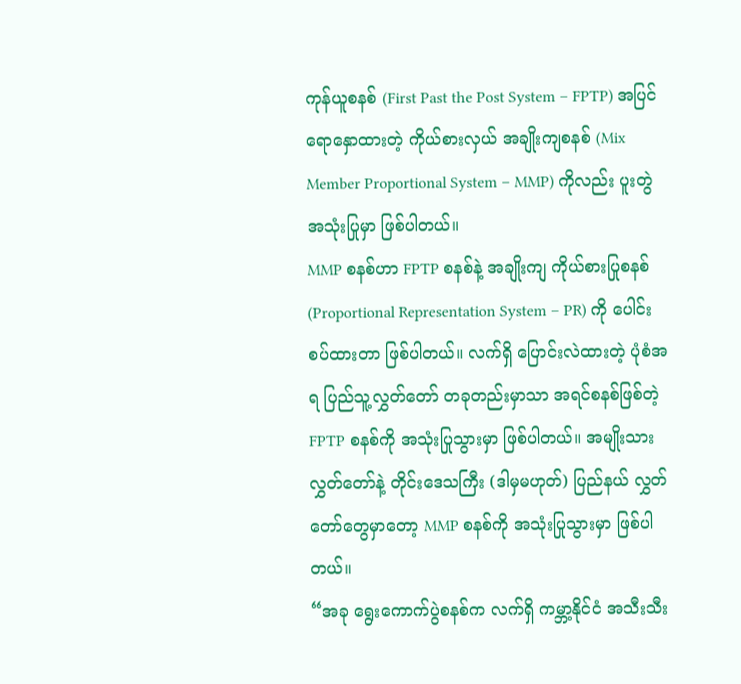ကုန်ယူစနစ် (First Past the Post System – FPTP) အပြင် ရောနှောထားတဲ့ ကိုယ်စားလှယ် အချိုးကျစနစ် (Mix Member Proportional System – MMP) ကိုလည်း ပူးတွဲ အသုံးပြုမှာ ဖြစ်ပါတယ်။
MMP စနစ်ဟာ FPTP စနစ်နဲ့ အချိုးကျ ကိုယ်စားပြုစနစ် (Proportional Representation System – PR) ကို ပေါင်းစပ်ထားတာ ဖြစ်ပါတယ်။ လက်ရှိ ပြောင်းလဲထားတဲ့ ပုံစံအရ ပြည်သူ့လွှတ်တော် တခုတည်းမှာသာ အရင်စနစ်ဖြစ်တဲ့ FPTP စနစ်ကို အသုံးပြုသွားမှာ ဖြစ်ပါတယ်။ အမျိုးသားလွှတ်တော်နဲ့ တိုင်းဒေသကြီး (ဒါမှမဟုတ်) ပြည်နယ် လွှတ်တော်တွေမှာတော့ MMP စနစ်ကို အသုံးပြုသွားမှာ ဖြစ်ပါတယ်။
“အခု ရွေးကောက်ပွဲစနစ်က လက်ရှိ ကမ္ဘာ့နိုင်ငံ အသီးသီး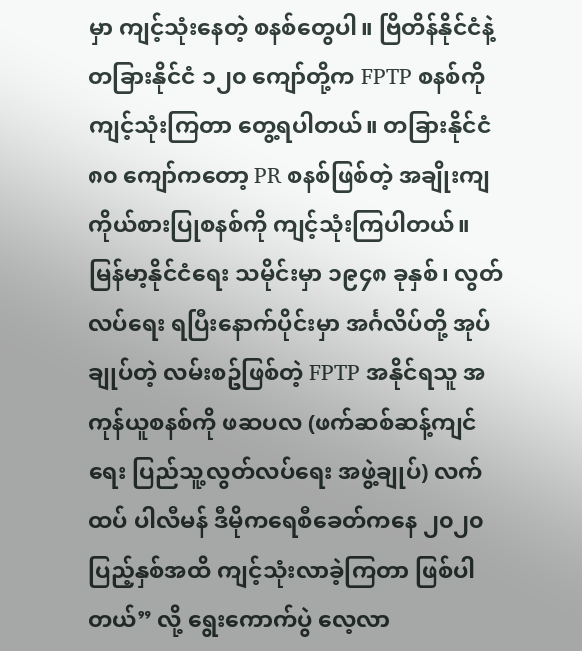မှာ ကျင့်သုံးနေတဲ့ စနစ်တွေပါ။ ဗြိတိန်နိုင်ငံနဲ့ တခြားနိုင်ငံ ၁၂၀ ကျော်တို့က FPTP စနစ်ကို ကျင့်သုံးကြတာ တွေ့ရပါတယ်။ တခြားနိုင်ငံ ၈၀ ကျော်ကတော့ PR စနစ်ဖြစ်တဲ့ အချိုးကျ ကိုယ်စားပြုစနစ်ကို ကျင့်သုံးကြပါတယ်။ မြန်မာ့နိုင်ငံရေး သမိုင်းမှာ ၁၉၄၈ ခုနှစ်၊ လွတ်လပ်ရေး ရပြီးနောက်ပိုင်းမှာ အင်္ဂလိပ်တို့ အုပ်ချုပ်တဲ့ လမ်းစဥ်ဖြစ်တဲ့ FPTP အနိုင်ရသူ အကုန်ယူစနစ်ကို ဖဆပလ (ဖက်ဆစ်ဆန့်ကျင်ရေး ပြည်သူ့လွတ်လပ်ရေး အဖွဲ့ချုပ်) လက်ထပ် ပါလီမန် ဒီမိုကရေစီခေတ်ကနေ ၂၀၂၀ ပြည့်နှစ်အထိ ကျင့်သုံးလာခဲ့ကြတာ ဖြစ်ပါတယ်” လို့ ရွေးကောက်ပွဲ လေ့လာ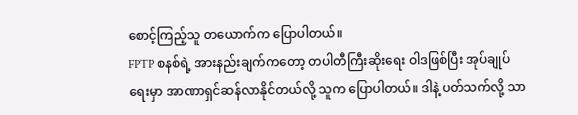စောင့်ကြည့်သူ တယောက်က ပြောပါတယ်။
FPTP စနစ်ရဲ့ အားနည်းချက်ကတော့ တပါတီကြီးဆိုးရေး ဝါဒဖြစ်ပြီး အုပ်ချုပ်ရေးမှာ အာဏာရှင်ဆန်လာနိုင်တယ်လို့ သူက ပြောပါတယ်။ ဒါနဲ့ ပတ်သက်လို့ သာ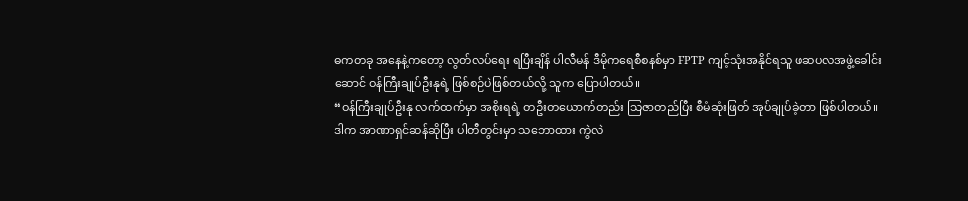ဓကတခု အနေနဲ့ကတော့ လွတ်လပ်ရေး ရပြီးချိန် ပါလီမန် ဒီမိုကရေစီစနစ်မှာ FPTP ကျင့်သုံးအနိုင်ရသူ ဖဆပလအဖွဲ့ခေါင်းဆောင် ဝန်ကြီးချုပ်ဦးနုရဲ့ ဖြစ်စဉ်ပဲဖြစ်တယ်လို့ သူက ပြောပါတယ်။
“ဝန်ကြီးချုပ်ဦးနု လက်ထက်မှာ အစိုးရရဲ့ တဦးတယောက်တည်း သြဇာတည်ပြီး စီမံဆုံးဖြတ် အုပ်ချုပ်ခဲ့တာ ဖြစ်ပါတယ်။ ဒါက အာဏာရှင်ဆန်ဆိုပြီး ပါတီတွင်းမှာ သဘောထား ကွဲလဲ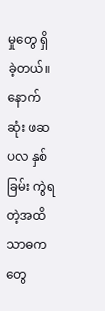မှုတွေ ရှိခဲ့တယ်။ နောက်ဆုံး ဖဆပလ နှစ်ခြမ်း ကွဲရတဲ့အထိ သာဓကတွေ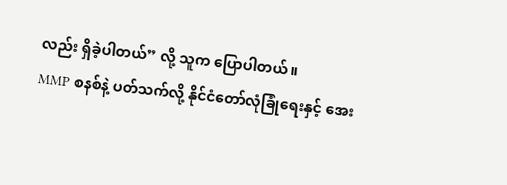လည်း ရှိခဲ့ပါတယ်” လို့ သူက ပြောပါတယ်။
MMP စနစ်နဲ့ ပတ်သက်လို့ နိုင်ငံတော်လုံခြုံရေးနှင့် အေး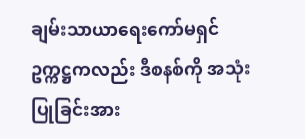ချမ်းသာယာရေးကော်မရှင် ဥက္ကဋ္ဌကလည်း ဒီစနစ်ကို အသုံးပြုခြင်းအား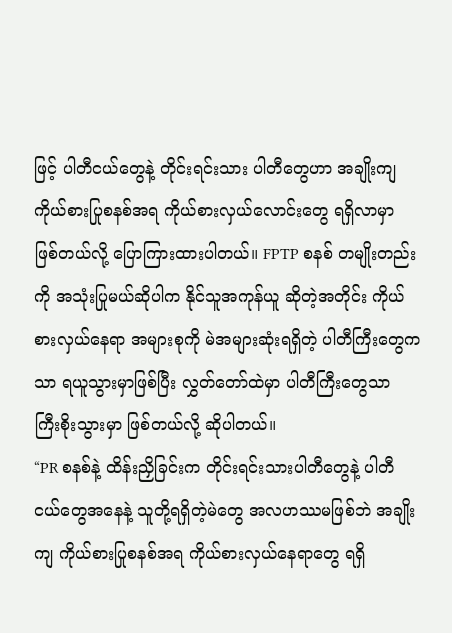ဖြင့် ပါတီငယ်တွေနဲ့ တိုင်းရင်းသား ပါတီတွေဟာ အချိုးကျ ကိုယ်စားပြုစနစ်အရ ကိုယ်စားလှယ်လောင်းတွေ ရရှိလာမှာ ဖြစ်တယ်လို့ ပြောကြားထားပါတယ်။ FPTP စနစ် တမျိုးတည်းကို အသုံးပြုမယ်ဆိုပါက နိုင်သူအကုန်ယူ ဆိုတဲ့အတိုင်း ကိုယ်စားလှယ်နေရာ အများစုကို မဲအများဆုံးရရှိတဲ့ ပါတီကြီးတွေကသာ ရယူသွားမှာဖြစ်ပြီး လွှတ်တော်ထဲမှာ ပါတီကြီးတွေသာ ကြီးစိုးသွားမှာ ဖြစ်တယ်လို့ ဆိုပါတယ်။
“PR စနစ်နဲ့ ထိန်းညှိခြင်းက တိုင်းရင်းသားပါတီတွေနဲ့ ပါတီငယ်တွေအနေနဲ့ သူတို့ရရှိတဲ့မဲတွေ အလဟဿမဖြစ်ဘဲ အချိုးကျ ကိုယ်စားပြုစနစ်အရ ကိုယ်စားလှယ်နေရာတွေ ရရှိ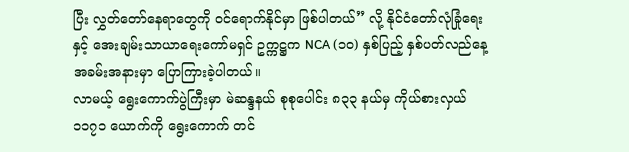ပြီး လွှတ်တော်နေရာတွေကို ဝင်ရောက်နိုင်မှာ ဖြစ်ပါတယ်” လို့ နိုင်ငံတော်လုံခြုံရေးနှင့် အေးချမ်းသာယာရေးကော်မရှင် ဥက္ကဋ္ဌက NCA (၁၀) နှစ်ပြည့် နှစ်ပတ်လည်နေ့ အခမ်းအနားမှာ ပြောကြားခဲ့ပါတယ်။
လာမယ့် ရွေးကောက်ပွဲကြီးမှာ မဲဆန္ဒနယ် စုစုပေါင်း ၈၃၃ နယ်မှ ကိုယ်စားလှယ် ၁၁၇၁ ယောက်ကို ရွေးကောက် တင်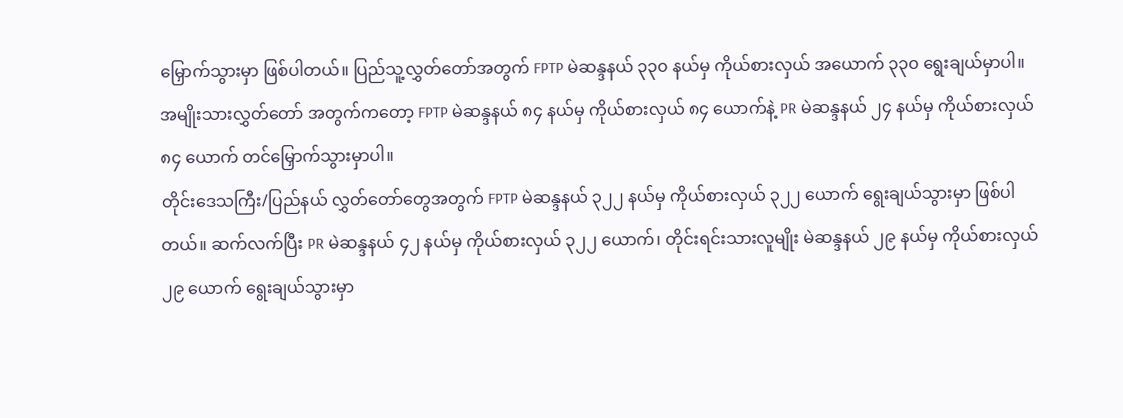မြှောက်သွားမှာ ဖြစ်ပါတယ်။ ပြည်သူ့လွှတ်တော်အတွက် FPTP မဲဆန္ဒနယ် ၃၃၀ နယ်မှ ကိုယ်စားလှယ် အယောက် ၃၃၀ ရွေးချယ်မှာပါ။ အမျိုးသားလွှတ်တော် အတွက်ကတော့ FPTP မဲဆန္ဒနယ် ၈၄ နယ်မှ ကိုယ်စားလှယ် ၈၄ ယောက်နဲ့ PR မဲဆန္ဒနယ် ၂၄ နယ်မှ ကိုယ်စားလှယ် ၈၄ ယောက် တင်မြှောက်သွားမှာပါ။
တိုင်းဒေသကြီး/ပြည်နယ် လွှတ်တော်တွေအတွက် FPTP မဲဆန္ဒနယ် ၃၂၂ နယ်မှ ကိုယ်စားလှယ် ၃၂၂ ယောက် ရွေးချယ်သွားမှာ ဖြစ်ပါတယ်။ ဆက်လက်ပြီး PR မဲဆန္ဒနယ် ၄၂ နယ်မှ ကိုယ်စားလှယ် ၃၂၂ ယောက်၊ တိုင်းရင်းသားလူမျိုး မဲဆန္ဒနယ် ၂၉ နယ်မှ ကိုယ်စားလှယ် ၂၉ ယောက် ရွေးချယ်သွားမှာ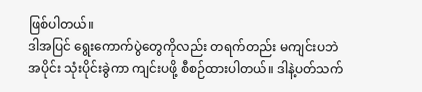ဖြစ်ပါတယ်။
ဒါအပြင် ရွေးကောက်ပွဲတွေကိုလည်း တရက်တည်း မကျင်းပဘဲ အပိုင်း သုံးပိုင်းခွဲကာ ကျင်းပဖို့ စီစဉ်ထားပါတယ်။ ဒါနဲ့ပတ်သက်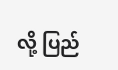လို့ ပြည်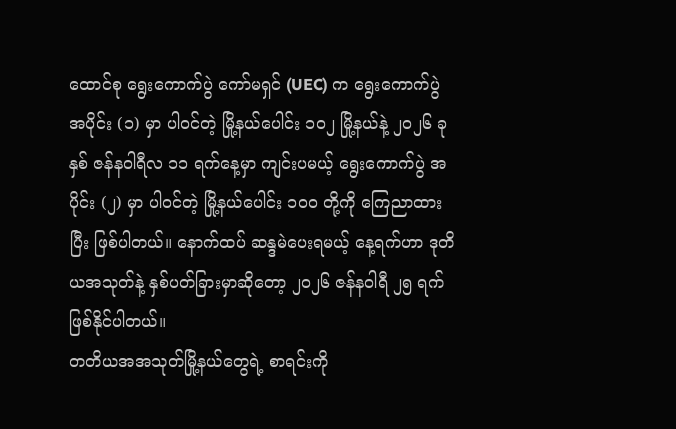ထောင်စု ရွေးကောက်ပွဲ ကော်မရှင် (UEC) က ရွေးကောက်ပွဲ အပိုင်း (၁) မှာ ပါဝင်တဲ့ မြို့နယ်ပေါင်း ၁၀၂ မြို့နယ်နဲ့ ၂၀၂၆ ခုနှစ် ဇန်နဝါရီလ ၁၁ ရက်နေ့မှာ ကျင်းပမယ့် ရွေးကောက်ပွဲ အပိုင်း (၂) မှာ ပါဝင်တဲ့ မြို့နယ်ပေါင်း ၁၀၀ တို့ကို ကြေညာထားပြီး ဖြစ်ပါတယ်။ နောက်ထပ် ဆန္ဒမဲပေးရမယ့် နေ့ရက်ဟာ ဒုတိယအသုတ်နဲ့ နှစ်ပတ်ခြားမှာဆိုတော့ ၂၀၂၆ ဇန်နဝါရီ ၂၅ ရက်ဖြစ်နိုင်ပါတယ်။
တတိယအအသုတ်မြို့နယ်တွေရဲ့ စာရင်းကို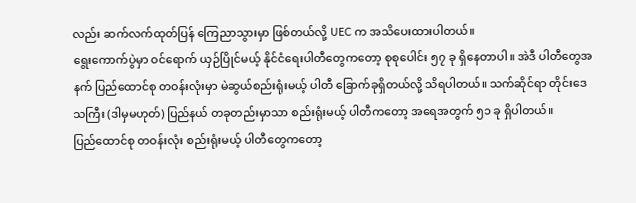လည်း ဆက်လက်ထုတ်ပြန် ကြေညာသွားမှာ ဖြစ်တယ်လို့ UEC က အသိပေးထားပါတယ်။
ရွေးကောက်ပွဲမှာ ဝင်ရောက် ယှဉ်ပြိုင်မယ့် နိုင်ငံရေးပါတီတွေကတော့ စုစုပေါင်း ၅၇ ခု ရှိနေတာပါ။ အဲဒီ ပါတီတွေအနက် ပြည်ထောင်စု တဝန်းလုံးမှာ မဲဆွယ်စည်းရုံးမယ့် ပါတီ ခြောက်ခုရှိတယ်လို့ သိရပါတယ်။ သက်ဆိုင်ရာ တိုင်းဒေသကြီး (ဒါမှမဟုတ်) ပြည်နယ် တခုတည်းမှာသာ စည်းရုံးမယ့် ပါတီကတော့ အရေအတွက် ၅၁ ခု ရှိပါတယ်။
ပြည်ထောင်စု တဝန်းလုံး စည်းရုံးမယ့် ပါတီတွေကတော့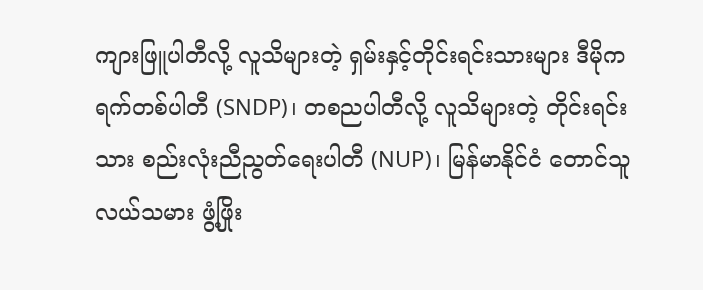ကျားဖြူပါတီလို့ လူသိများတဲ့ ရှမ်းနှင့်တိုင်းရင်းသားများ ဒီမိုကရက်တစ်ပါတီ (SNDP)၊ တစညပါတီလို့ လူသိများတဲ့ တိုင်းရင်းသား စည်းလုံးညီညွတ်ရေးပါတီ (NUP)၊ မြန်မာနိုင်ငံ တောင်သူလယ်သမား ဖွံ့ဖြိုး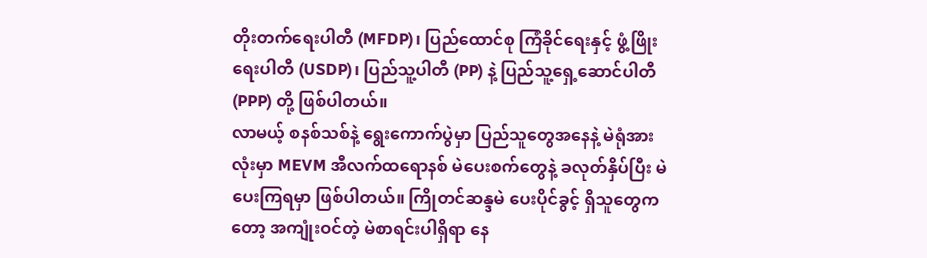တိုးတက်ရေးပါတီ (MFDP)၊ ပြည်ထောင်စု ကြံခိုင်ရေးနှင့် ဖွံ့ဖြိုးရေးပါတီ (USDP)၊ ပြည်သူ့ပါတီ (PP) နဲ့ ပြည်သူ့ရှေ့ဆောင်ပါတီ (PPP) တို့ ဖြစ်ပါတယ်။
လာမယ့် စနစ်သစ်နဲ့ ရွေးကောက်ပွဲမှာ ပြည်သူတွေအနေနဲ့ မဲရုံအားလုံးမှာ MEVM အီလက်ထရောနစ် မဲပေးစက်တွေနဲ့ ခလုတ်နှိပ်ပြီး မဲပေးကြရမှာ ဖြစ်ပါတယ်။ ကြိုတင်ဆန္ဒမဲ ပေးပိုင်ခွင့် ရှိသူတွေကတော့ အကျုံးဝင်တဲ့ မဲစာရင်းပါရှိရာ နေ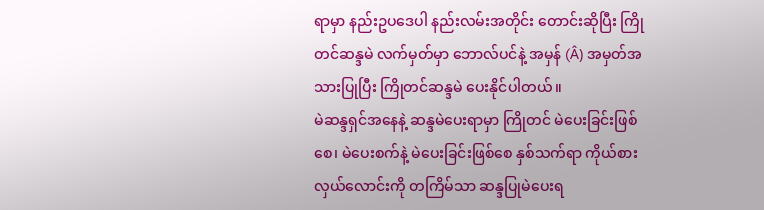ရာမှာ နည်းဥပဒေပါ နည်းလမ်းအတိုင်း တောင်းဆိုပြီး ကြိုတင်ဆန္ဒမဲ လက်မှတ်မှာ ဘောလ်ပင်နဲ့ အမှန် (Â) အမှတ်အသားပြုပြီး ကြိုတင်ဆန္ဒမဲ ပေးနိုင်ပါတယ်။
မဲဆန္ဒရှင်အနေနဲ့ ဆန္ဒမဲပေးရာမှာ ကြိုတင် မဲပေးခြင်းဖြစ်စေ၊ မဲပေးစက်နဲ့ မဲပေးခြင်းဖြစ်စေ နှစ်သက်ရာ ကိုယ်စားလှယ်လောင်းကို တကြိမ်သာ ဆန္ဒပြုမဲပေးရ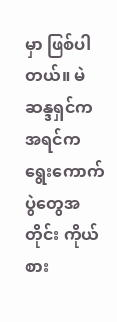မှာ ဖြစ်ပါတယ်။ မဲဆန္ဒရှင်က အရင်က ရွေးကောက်ပွဲတွေအတိုင်း ကိုယ်စား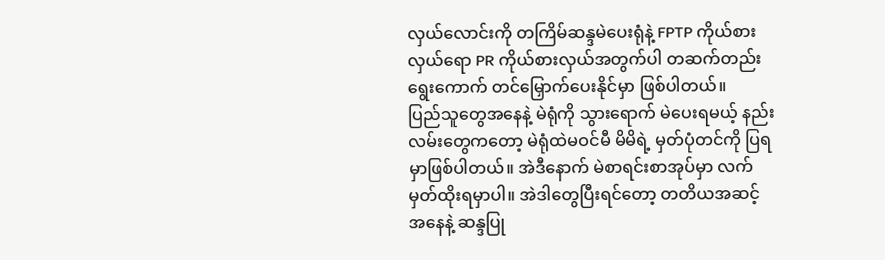လှယ်လောင်းကို တကြိမ်ဆန္ဒမဲပေးရုံနဲ့ FPTP ကိုယ်စားလှယ်ရော PR ကိုယ်စားလှယ်အတွက်ပါ တဆက်တည်း ရွေးကောက် တင်မြှောက်ပေးနိုင်မှာ ဖြစ်ပါတယ်။
ပြည်သူတွေအနေနဲ့ မဲရုံကို သွားရောက် မဲပေးရမယ့် နည်းလမ်းတွေကတော့ မဲရုံထဲမဝင်မီ မိမိရဲ့ မှတ်ပုံတင်ကို ပြရမှာဖြစ်ပါတယ်။ အဲဒီနောက် မဲစာရင်းစာအုပ်မှာ လက်မှတ်ထိုးရမှာပါ။ အဲဒါတွေပြီးရင်တော့ တတိယအဆင့်အနေနဲ့ ဆန္ဒပြု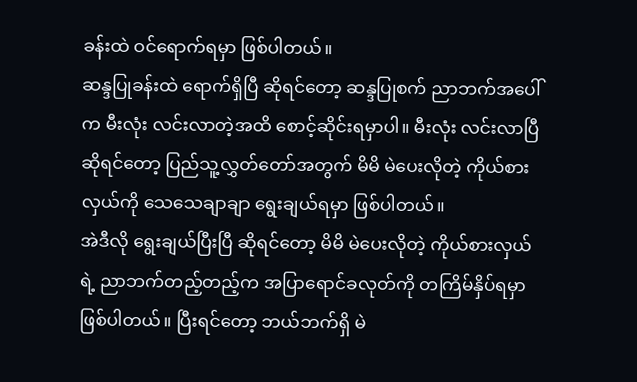ခန်းထဲ ဝင်ရောက်ရမှာ ဖြစ်ပါတယ်။
ဆန္ဒပြုခန်းထဲ ရောက်ရှိပြီ ဆိုရင်တော့ ဆန္ဒပြုစက် ညာဘက်အပေါ်က မီးလုံး လင်းလာတဲ့အထိ စောင့်ဆိုင်းရမှာပါ။ မီးလုံး လင်းလာပြီ ဆိုရင်တော့ ပြည်သူ့လွှတ်တော်အတွက် မိမိ မဲပေးလိုတဲ့ ကိုယ်စားလှယ်ကို သေသေချာချာ ရွေးချယ်ရမှာ ဖြစ်ပါတယ်။
အဲဒီလို ရွေးချယ်ပြီးပြီ ဆိုရင်တော့ မိမိ မဲပေးလိုတဲ့ ကိုယ်စားလှယ်ရဲ့ ညာဘက်တည့်တည့်က အပြာရောင်ခလုတ်ကို တကြိမ်နှိပ်ရမှာ ဖြစ်ပါတယ်။ ပြီးရင်တော့ ဘယ်ဘက်ရှိ မဲ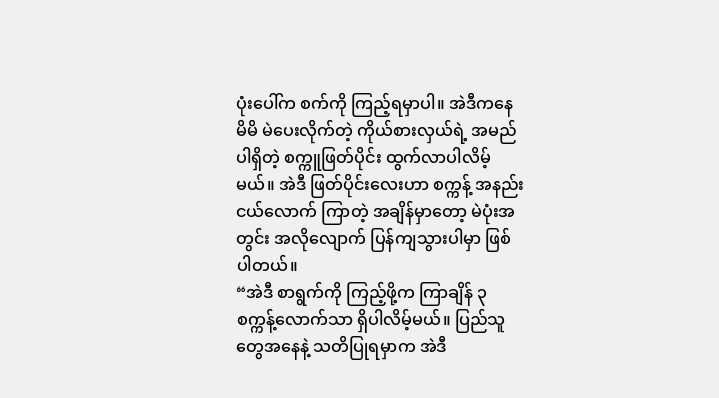ပုံးပေါ်က စက်ကို ကြည့်ရမှာပါ။ အဲဒီကနေ မိမိ မဲပေးလိုက်တဲ့ ကိုယ်စားလှယ်ရဲ့ အမည်ပါရှိတဲ့ စက္ကူဖြတ်ပိုင်း ထွက်လာပါလိမ့်မယ်။ အဲဒီ ဖြတ်ပိုင်းလေးဟာ စက္ကန့် အနည်းငယ်လောက် ကြာတဲ့ အချိန်မှာတော့ မဲပုံးအတွင်း အလိုလျောက် ပြန်ကျသွားပါမှာ ဖြစ်ပါတယ်။
“အဲဒီ စာရွက်ကို ကြည့်ဖို့က ကြာချိန် ၃ စက္ကန့်လောက်သာ ရှိပါလိမ့်မယ်။ ပြည်သူတွေအနေနဲ့ သတိပြုရမှာက အဲဒီ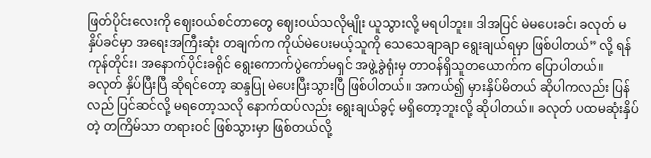ဖြတ်ပိုင်းလေးကို ဈေးဝယ်စင်တာတွေ ဈေးဝယ်သလိုမျိုး ယူသွားလို့ မရပါဘူး။ ဒါအပြင် မဲမပေးခင်၊ ခလုတ် မနှိပ်ခင်မှာ အရေးအကြီးဆုံး တချက်က ကိုယ်မဲပေးမယ့်သူကို သေသေချာချာ ရွေးချယ်ရမှာ ဖြစ်ပါတယ်” လို့ ရန်ကုန်တိုင်း၊ အနောက်ပိုင်းခရိုင် ရွေးကောက်ပွဲကော်မရှင် အဖွဲ့ခွဲရုံးမှ တာဝန်ရှိသူတယောက်က ပြောပါတယ်။
ခလုတ် နှိပ်ပြီးပြီ ဆိုရင်တော့ ဆန္ဒပြု မဲပေးပြီးသွားပြီ ဖြစ်ပါတယ်။ အကယ်၍ မှားနှိပ်မိတယ် ဆိုပါကလည်း ပြန်လည် ပြင်ဆင်လို့ မရတော့သလို နောက်ထပ်လည်း ရွေးချယ်ခွင့် မရှိတော့ဘူးလို့ ဆိုပါတယ်။ ခလုတ် ပထမဆုံးနှိပ်တဲ့ တကြိမ်သာ တရားဝင် ဖြစ်သွားမှာ ဖြစ်တယ်လို့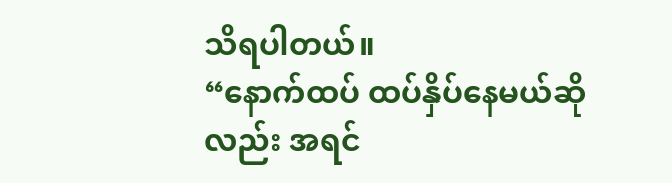သိရပါတယ်။
“နောက်ထပ် ထပ်နှိပ်နေမယ်ဆိုလည်း အရင်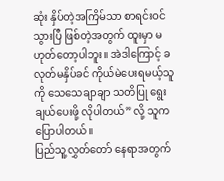ဆုံး နှိပ်တဲ့အကြိမ်သာ စာရင်းဝင်သွားပြီ ဖြစ်တဲ့အတွက် ထူးမှာ မဟုတ်တော့ပါဘူး။ အဲဒါကြောင့် ခလုတ်မနှိပ်ခင် ကိုယ်မဲပေးရမယ့်သူကို သေသေချာချာ သတိပြု ရွေးချယ်ပေးဖို့ လိုပါတယ်” လို့ သူက ပြောပါတယ်။
ပြည်သူ့လွှတ်တော် နေရာအတွက်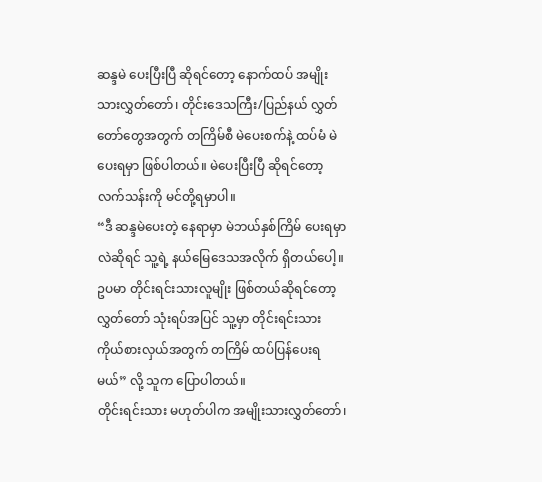ဆန္ဒမဲ ပေးပြီးပြီ ဆိုရင်တော့ နောက်ထပ် အမျိုးသားလွှတ်တော်၊ တိုင်းဒေသကြီး/ပြည်နယ် လွှတ်တော်တွေအတွက် တကြိမ်စီ မဲပေးစက်နဲ့ ထပ်မံ မဲပေးရမှာ ဖြစ်ပါတယ်။ မဲပေးပြီးပြီ ဆိုရင်တော့ လက်သန်းကို မင်တို့ရမှာပါ။
“ဒီ ဆန္ဒမဲပေးတဲ့ နေရာမှာ မဲဘယ်နှစ်ကြိမ် ပေးရမှာလဲဆိုရင် သူ့ရဲ့ နယ်မြေဒေသအလိုက် ရှိတယ်ပေါ့။ ဥပမာ တိုင်းရင်းသားလူမျိုး ဖြစ်တယ်ဆိုရင်တော့ လွှတ်တော် သုံးရပ်အပြင် သူ့မှာ တိုင်းရင်းသား ကိုယ်စားလှယ်အတွက် တကြိမ် ထပ်ပြန်ပေးရမယ်” လို့ သူက ပြောပါတယ်။
တိုင်းရင်းသား မဟုတ်ပါက အမျိုးသားလွှတ်တော်၊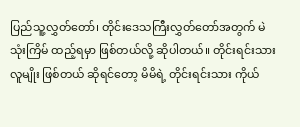ပြည်သူ့လွှတ်တော်၊ တိုင်းဒေသကြီးလွှတ်တော်အတွက် မဲ သုံးကြိမ် ထည့်ရမှာ ဖြစ်တယ်လို့ ဆိုပါတယ်။ တိုင်းရင်းသားလူမျိုး ဖြစ်တယ် ဆိုရင်တော့ မိမိရဲ့ တိုင်းရင်းသား ကိုယ်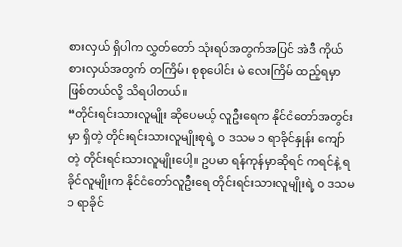စားလှယ် ရှိပါက လွှတ်တော် သုံးရပ်အတွက်အပြင် အဲဒီ ကိုယ်စားလှယ်အတွက် တကြိမ်၊ စုစုပေါင်း မဲ လေးကြိမ် ထည့်ရမှာ ဖြစ်တယ်လို့ သိရပါတယ်။
“တိုင်းရင်းသားလူမျိုး ဆိုပေမယ့် လူဦးရေက နိုင်ငံတော်အတွင်းမှာ ရှိတဲ့ တိုင်းရင်းသားလူမျိုးစုရဲ့ ၀ ဒသမ ၁ ရာခိုင်နှုန်း ကျော်တဲ့ တိုင်းရင်းသားလူမျိုးပေါ့။ ဥပမာ ရန်ကုန်မှာဆိုရင် ကရင်နဲ့ ရခိုင်လူမျိုးက နိုင်ငံတော်လူဦးရေ တိုင်းရင်းသားလူမျိုးရဲ့ ၀ ဒသမ ၁ ရာခိုင်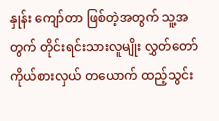နှုန်း ကျော်တာ ဖြစ်တဲ့အတွက် သူ့အတွက် တိုင်းရင်းသားလူမျိုး လွှတ်တော်ကိုယ်စားလှယ် တယောက် ထည့်သွင်း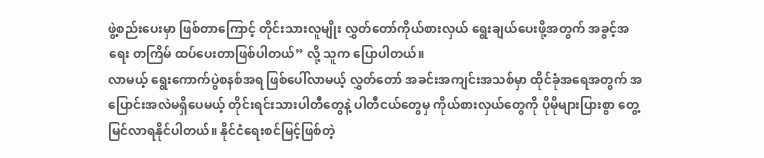ဖွဲ့စည်းပေးမှာ ဖြစ်တာကြောင့် တိုင်းသားလူမျိုး လွှတ်တော်ကိုယ်စားလှယ် ရွေးချယ်ပေးဖို့အတွက် အခွင့်အရေး တကြိမ် ထပ်ပေးတာဖြစ်ပါတယ်” လို့ သူက ပြောပါတယ်။
လာမယ့် ရွေးကောက်ပွဲစနစ်အရ ဖြစ်ပေါ်လာမယ့် လွှတ်တော် အခင်းအကျင်းအသစ်မှာ ထိုင်ခုံအရေအတွက် အပြောင်းအလဲမရှိပေမယ့် တိုင်းရင်းသားပါတီတွေနဲ့ ပါတီငယ်တွေမှ ကိုယ်စားလှယ်တွေကို ပိုမိုများပြားစွာ တွေ့မြင်လာရနိုင်ပါတယ်။ နိုင်ငံရေးစင်မြင့်ဖြစ်တဲ့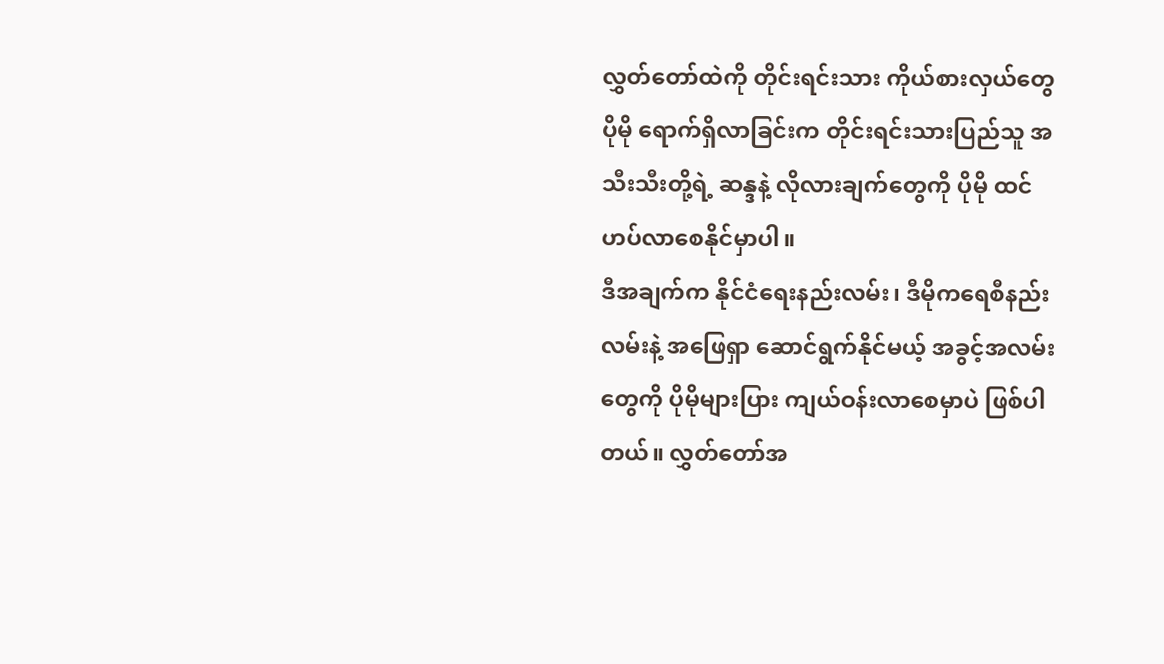လွှတ်တော်ထဲကို တိုင်းရင်းသား ကိုယ်စားလှယ်တွေ ပိုမို ရောက်ရှိလာခြင်းက တိုင်းရင်းသားပြည်သူ အသီးသီးတို့ရဲ့ ဆန္ဒနဲ့ လိုလားချက်တွေကို ပိုမို ထင်ဟပ်လာစေနိုင်မှာပါ။
ဒီအချက်က နိုင်ငံရေးနည်းလမ်း၊ ဒီမိုကရေစီနည်းလမ်းနဲ့ အဖြေရှာ ဆောင်ရွက်နိုင်မယ့် အခွင့်အလမ်းတွေကို ပိုမိုများပြား ကျယ်ဝန်းလာစေမှာပဲ ဖြစ်ပါတယ်။ လွှတ်တော်အ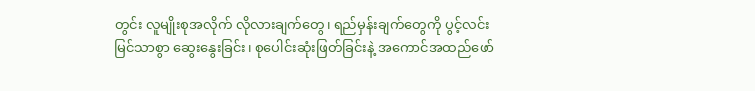တွင်း လူမျိုးစုအလိုက် လိုလားချက်တွေ၊ ရည်မှန်းချက်တွေကို ပွင့်လင်းမြင်သာစွာ ဆွေးနွေးခြင်း၊ စုပေါင်းဆုံးဖြတ်ခြင်းနဲ့ အကောင်အထည်ဖော်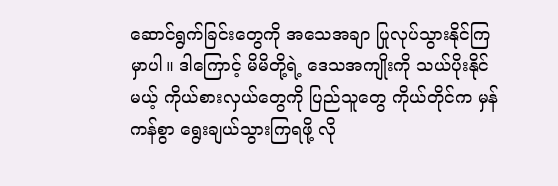ဆောင်ရွက်ခြင်းတွေကို အသေအချာ ပြုလုပ်သွားနိုင်ကြမှာပါ။ ဒါကြောင့် မိမိတို့ရဲ့ ဒေသအကျိုးကို သယ်ပိုးနိုင်မယ့် ကိုယ်စားလှယ်တွေကို ပြည်သူတွေ ကိုယ်တိုင်က မှန်ကန်စွာ ရွေးချယ်သွားကြရဖို့ လို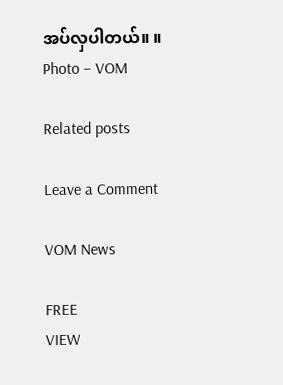အပ်လှပါတယ်။ ။
Photo – VOM

Related posts

Leave a Comment

VOM News

FREE
VIEW